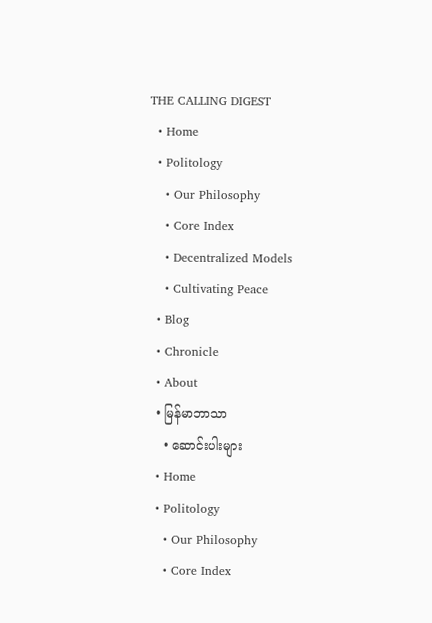THE CALLING DIGEST
  • Home
  • Politology
    • Our Philosophy
    • Core Index
    • Decentralized Models
    • Cultivating Peace
  • Blog
  • Chronicle
  • About
  • မြန်မာဘာသာ
    • ဆောင်းပါးများ
  • Home
  • Politology
    • Our Philosophy
    • Core Index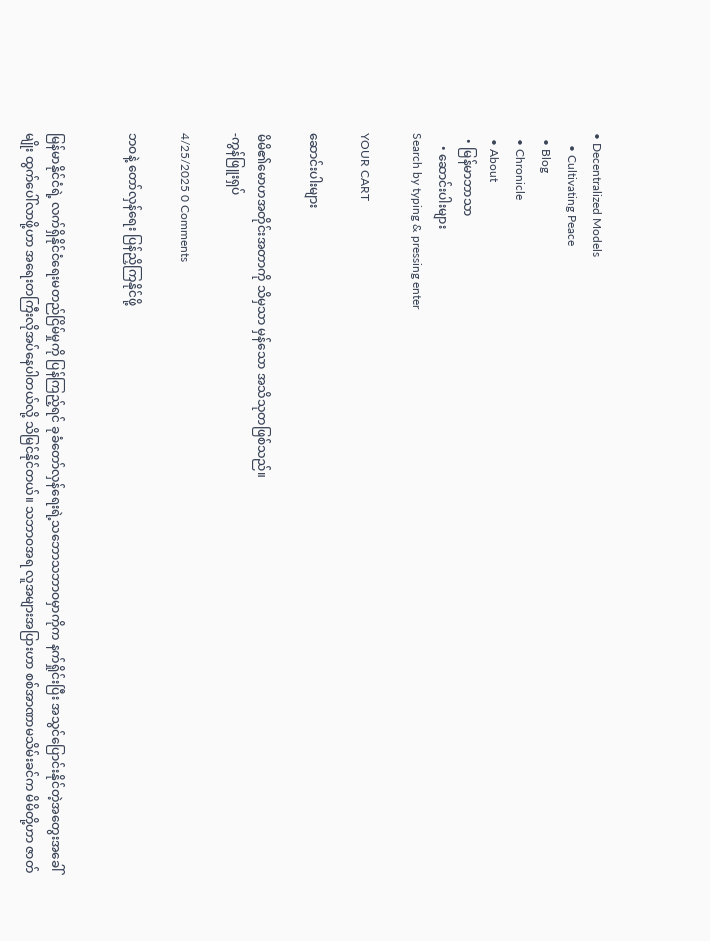• Decentralized Models
    • Cultivating Peace
  • Blog
  • Chronicle
  • About
  • မြန်မာဘာသာ
    • ဆောင်းပါးများ
Search by typing & pressing enter

YOUR CART

ဆောင်းပါးများ

မိမိ၏မောဟအတိုင်းအတာကို သိမှသာ မှန်သော အသိသုတဖြစ်သည်။
-ကွန်ဖြူးရှပ်

4/25/2025 0 Comments

ဘဝနဲ့ တော်လှန်ရေး ပြန်ညှိကြနိုင်ဖို့


မြန်မာနိုင်ငံရဲ့ လက်ရှိနိုင်ငံရေးမတည်ငြိမ်မှုကို ပြန်ကြည့်ရင် ခုခံတော်လှန်ရေးရဲ့သဘောသဘာဝမှာကိုက နက်ရှိုင်းပြီး အသွင်ပြောင်းနိုင်တဲ့အတွေးအခေါ်မျိုး ထွက်ပေါ်လာဖို့ဟာ အရေးတကြီးလိုအပ်နေပါတယ်လို့ သိမြင်နိုင်တယ်။ သဘာဝအရ လူအများအပြားဟာ စစ်အာဏာမသိမ်းခင်က မိမိတို့ဟာ ဇာတ်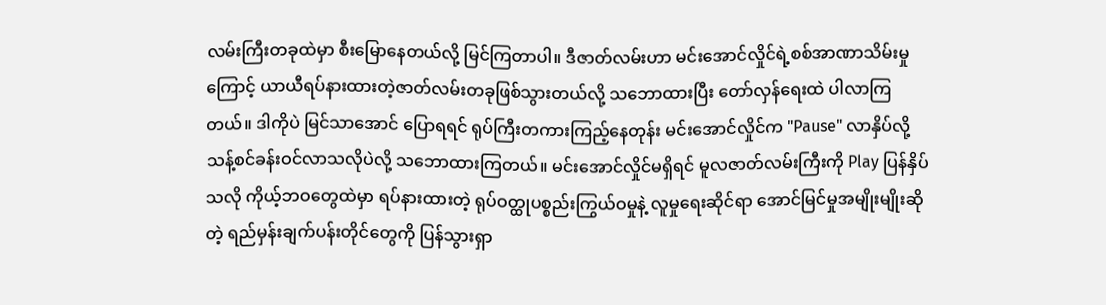လမ်းကြီးတခုထဲမှာ စီးမြောနေတယ်လို့ မြင်ကြတာပါ။ ဒီဇာတ်လမ်းဟာ မင်းအောင်လှိုင်ရဲ့စစ်အာဏာသိမ်းမှုကြောင့် ယာယီရပ်နားထားတဲ့ဇာတ်လမ်းတခုဖြစ်သွားတယ်လို့ သဘောထားပြီး တော်လှန်ရေးထဲ ပါလာကြတယ်။ ဒါကိုပဲ မြင်သာအောင် ပြောရရင် ရုပ်ကြီးတကားကြည့်နေတုန်း မင်းအောင်လှိုင်က "Pause" လာနှိပ်လို့ သန့်စင်ခန်းဝင်လာသလိုပဲလို့ သဘောထားကြတယ်။ မင်းအောင်လှိုင်မရှိရင် မူလဇာတ်လမ်းကြီးကို Play ပြန်နှိပ်သလို ကိုယ့်ဘဝတွေထဲမှာ ရပ်နားထားတဲ့ ရုပ်ဝတ္ထုပစ္စည်းကြွယ်ဝမှုနဲ့ လူမှုရေးဆိုင်ရာ အောင်မြင်မှုအမျိုးမျိုးဆိုတဲ့ ရည်မှန်းချက်ပန်းတိုင်တွေကို ပြန်သွားရှာ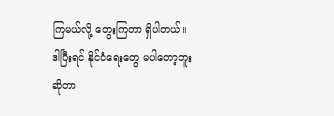ကြမယ်လို့ တွေးကြတာ ရှိပါတယ်။ ဒါပြီးရင် နိုင်ငံရေးတွေ မပါတော့ဘူးဆိုတာ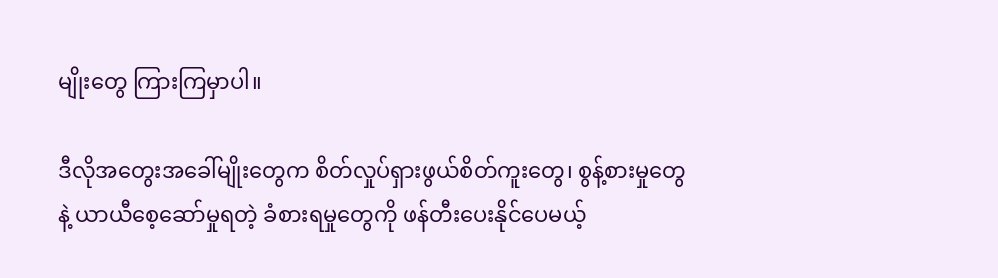မျိုးတွေ ကြားကြမှာပါ။

ဒီလိုအတွေးအခေါ်မျိုးတွေက စိတ်လှုပ်ရှားဖွယ်စိတ်ကူးတွေ၊ စွန့်စားမှုတွေနဲ့ ယာယီစေ့ဆော်မှုရတဲ့ ခံစားရမှုတွေကို ဖန်တီးပေးနိုင်ပေမယ့်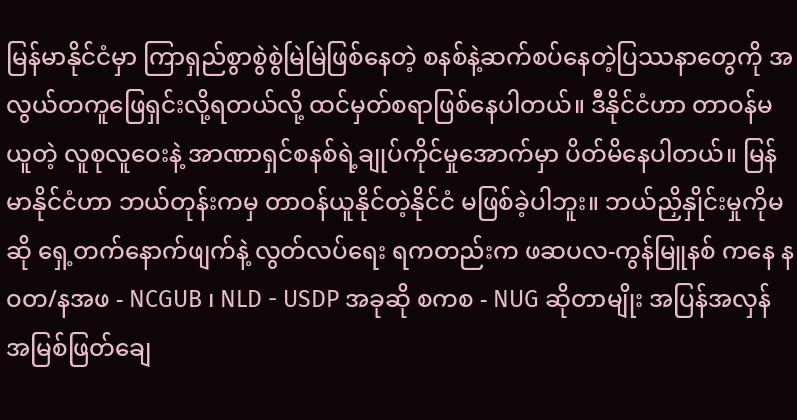မြန်မာနိုင်ငံမှာ ကြာရှည်စွာစွဲစွဲမြဲမြဲဖြစ်နေတဲ့ စနစ်နဲ့ဆက်စပ်နေတဲ့ပြဿနာတွေကို အလွယ်တကူဖြေရှင်းလို့ရတယ်လို့ ထင်မှတ်စရာဖြစ်နေပါတယ်။ ဒီနိုင်ငံဟာ တာဝန်မယူတဲ့ လူစုလူဝေးနဲ့ အာဏာရှင်စနစ်ရဲ့ချုပ်ကိုင်မှုအောက်မှာ ပိတ်မိနေပါတယ်။ မြန်မာနိုင်ငံဟာ ဘယ်တုန်းကမှ တာဝန်ယူနိုင်တဲ့နိုင်ငံ မဖြစ်ခဲ့ပါဘူး။ ဘယ်ညှိနှိုင်းမှုကိုမဆို ရှေ့တက်နောက်ဖျက်နဲ့ လွတ်လပ်ရေး ရကတည်းက ဖဆပလ-ကွန်မြူနစ် ကနေ နဝတ/နအဖ - NCGUB ၊ NLD - USDP အခုဆို စကစ - NUG ဆိုတာမျိုး အပြန်အလှန်အမြစ်ဖြတ်ချေ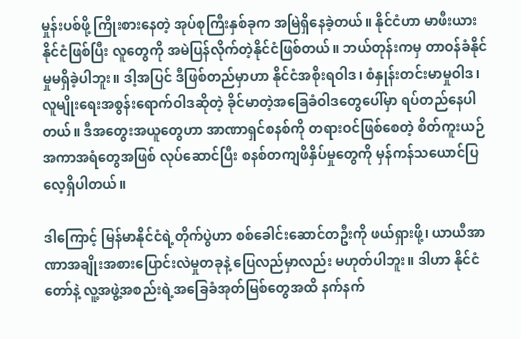မှုန်းပစ်ဖို့ ကြိုးစားနေတဲ့ အုပ်စုကြီးနှစ်ခုက အမြဲရှိနေခဲ့တယ်။ နိုင်ငံဟာ မာဖီးယားနိုင်ငံဖြစ်ပြီး လူတွေကို အမဲပြန်လိုက်တဲ့နိုင်ငံဖြစ်တယ်။ ဘယ်တုန်းကမှ တာဝန်ခံနိုင်မှုမရှိခဲ့ပါဘူး။ ဒါ့အပြင် ဒီဖြစ်တည်မှာဟာ နိုင်ငံအစိုးရဝါဒ၊ စံနှုန်းတင်းမာမှုဝါဒ၊ လူမျိုးရေးအစွန်းရောက်ဝါဒဆိုတဲ့ ခိုင်မာတဲ့အခြေခံဝါဒတွေပေါ်မှာ ရပ်တည်နေပါတယ်။ ဒီအတွေးအယူတွေဟာ အာဏာရှင်စနစ်ကို တရားဝင်ဖြစ်စေတဲ့ စိတ်ကူးယဉ်အကာအရံတွေအဖြစ် လုပ်ဆောင်ပြီး စနစ်တကျဖိနှိပ်မှုတွေကို မှန်ကန်သယောင်ပြလေ့ရှိပါတယ်။

ဒါကြောင့် မြန်မာနိုင်ငံရဲ့တိုက်ပွဲဟာ စစ်ခေါင်းဆောင်တဦးကို ဖယ်ရှားဖို့၊ ယာယီအာဏာအချိုးအစားပြောင်းလဲမှုတခုနဲ့ ပြေလည်မှာလည်း မဟုတ်ပါဘူး။ ဒါဟာ နိုင်ငံတော်နဲ့ လူ့အဖွဲ့အစည်းရဲ့အခြေခံအုတ်မြစ်တွေအထိ နက်နက်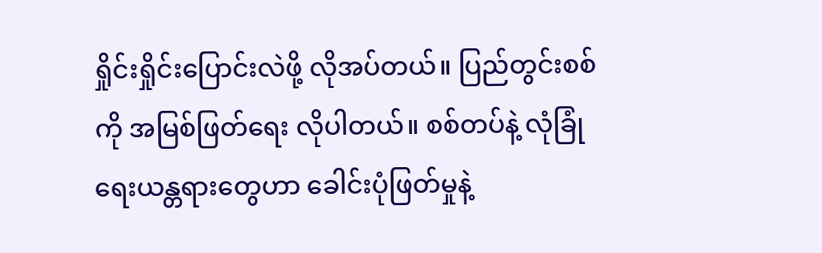ရှိုင်းရှိုင်းပြောင်းလဲဖို့ လိုအပ်တယ်။ ပြည်တွင်းစစ်ကို အမြစ်ဖြတ်ရေး လိုပါတယ်။ စစ်တပ်နဲ့ လုံခြုံရေးယန္တရားတွေဟာ ခေါင်းပုံဖြတ်မှုနဲ့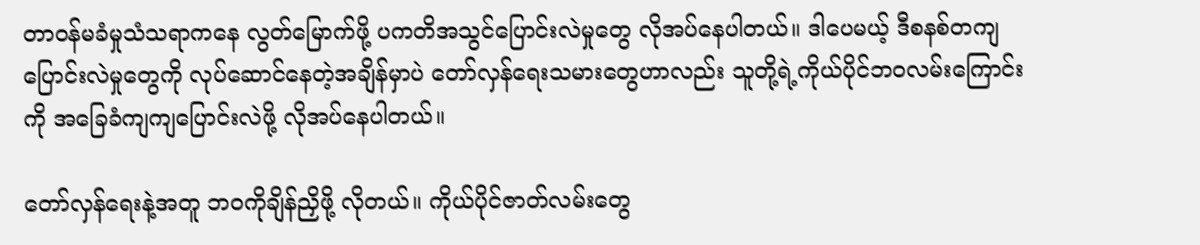တာဝန်မခံမှုသံသရာကနေ လွတ်မြောက်ဖို့ ပကတိအသွင်ပြောင်းလဲမှုတွေ လိုအပ်နေပါတယ်။ ဒါပေမယ့် ဒီစနစ်တကျပြောင်းလဲမှုတွေကို လုပ်ဆောင်နေတဲ့အချိန်မှာပဲ တော်လှန်ရေးသမားတွေဟာလည်း သူတို့ရဲ့ကိုယ်ပိုင်ဘဝလမ်းကြောင်းကို အခြေခံကျကျပြောင်းလဲဖို့ လိုအပ်နေပါတယ်။

တော်လှန်ရေးနဲ့အတူ ဘဝကိုချိန်ညှိဖို့ လိုတယ်။ ကိုယ်ပိုင်ဇာတ်လမ်းတွေ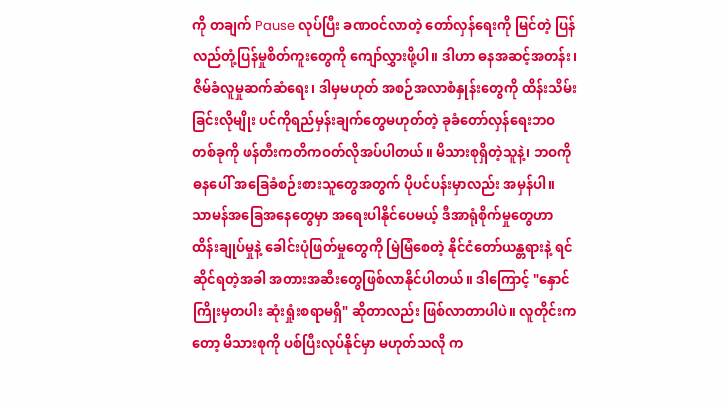ကို တချက် Pause လုပ်ပြီး ခဏဝင်လာတဲ့ တော်လှန်ရေးကို မြင်တဲ့ ပြန်လည်တုံ့ပြန်မှုစိတ်ကူးတွေကို ကျော်လွှားဖို့ပါ။ ဒါဟာ ဓနအဆင့်အတန်း၊ ဇိမ်ခံလူမှုဆက်ဆံရေး၊ ဒါမှမဟုတ် အစဉ်အလာစံနှုန်းတွေကို ထိန်းသိမ်းခြင်းလိုမျိုး ပင်ကိုရည်မှန်းချက်တွေမဟုတ်တဲ့ ခုခံတော်လှန်ရေးဘဝတစ်ခုကို ဖန်တီးကတိကဝတ်လိုအပ်ပါတယ်။ မိသားစုရှိတဲ့သူနဲ့၊ ဘဝကို ဓနပေါ် အခြေခံစဉ်းစားသူတွေအတွက် ပိုပင်ပန်းမှာလည်း အမှန်ပါ။ သာမန်အခြေအနေတွေမှာ အရေးပါနိုင်ပေမယ့် ဒီအာရုံစိုက်မှုတွေဟာ ထိန်းချုပ်မှုနဲ့ ခေါင်းပုံဖြတ်မှုတွေကို မြဲမြံစေတဲ့ နိုင်ငံတော်ယန္တရားနဲ့ ရင်ဆိုင်ရတဲ့အခါ အတားအဆီးတွေဖြစ်လာနိုင်ပါတယ်။ ဒါကြောင့် "နှောင်ကြိုးမှတပါး ဆုံးရှုံးစရာမရှိ" ဆိုတာလည်း ဖြစ်လာတာပါပဲ။ လူတိုင်းကတော့ မိသားစုကို ပစ်ပြီးလုပ်နိုင်မှာ မဟုတ်သလို က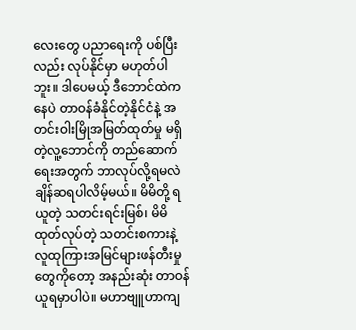လေးတွေ ပညာရေးကို ပစ်ပြီးလည်း လုပ်နိုင်မှာ မဟုတ်ပါဘူး။ ဒါပေမယ့် ဒီဘောင်ထဲကနေပဲ တာဝန်ခံနိုင်တဲ့နိုင်ငံနဲ့ အတင်းဝါးမြိုအမြတ်ထုတ်မှု မရှိတဲ့လူ့ဘောင်ကို တည်ဆောက်ရေးအတွက် ဘာလုပ်လို့ရမလဲ ချိန်ဆရပါလိမ့်မယ်။ မိမိတို့ ရယူတဲ့ သတင်းရင်းမြစ်၊ မိမိထုတ်လုပ်တဲ့ သတင်းစကားနဲ့ လူထုကြားအမြင်များဖန်တီးမှုတွေကိုတော့ အနည်းဆုံး တာဝန်ယူရမှာပါပဲ။ မဟာဗျူဟာကျ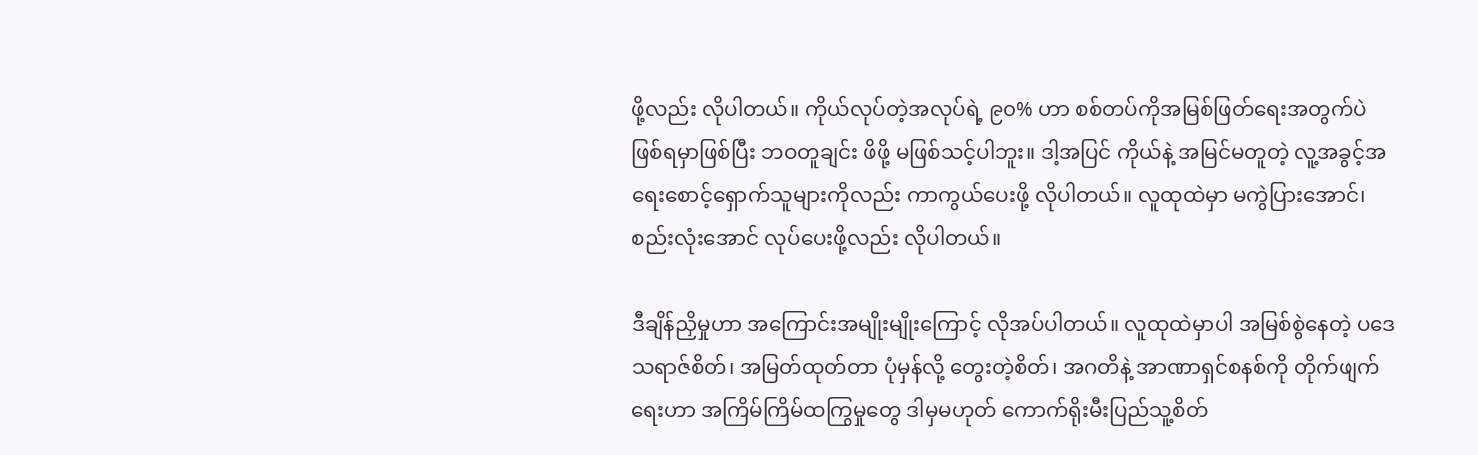ဖို့လည်း လိုပါတယ်။ ကိုယ်လုပ်တဲ့အလုပ်ရဲ့ ၉၀% ဟာ စစ်တပ်ကိုအမြစ်ဖြတ်ရေးအတွက်ပဲ ဖြစ်ရမှာဖြစ်ပြီး ဘဝတူချင်း ဖိဖို့ မဖြစ်သင့်ပါဘူး။ ဒါ့အပြင် ကိုယ်နဲ့ အမြင်မတူတဲ့ လူ့အခွင့်အရေးစောင့်ရှောက်သူများကိုလည်း ကာကွယ်ပေးဖို့ လိုပါတယ်။ လူထုထဲမှာ မကွဲပြားအောင်၊ စည်းလုံးအောင် လုပ်ပေးဖို့လည်း လိုပါတယ်။

ဒီချိန်ညှိမှုဟာ အကြောင်းအမျိုးမျိုးကြောင့် လိုအပ်ပါတယ်။ လူထုထဲမှာပါ အမြစ်စွဲနေတဲ့ ပဒေသရာဇ်စိတ်၊ အမြတ်ထုတ်တာ ပုံမှန်လို့ တွေးတဲ့စိတ်၊ အဂတိနဲ့ အာဏာရှင်စနစ်ကို တိုက်ဖျက်ရေးဟာ အကြိမ်ကြိမ်ထကြွမှုတွေ ဒါမှမဟုတ် ကောက်ရိုးမီးပြည်သူ့စိတ်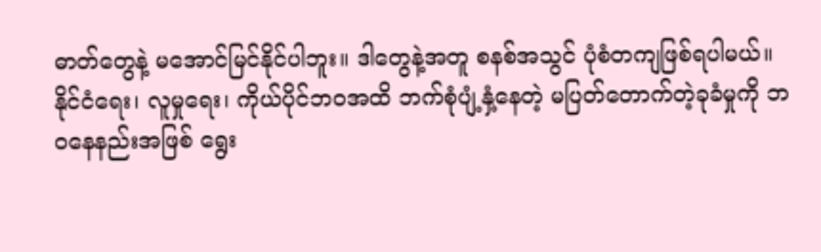ဓာတ်တွေနဲ့ မအောင်မြင်နိုင်ပါဘူး။ ဒါတွေနဲ့အတူ စနစ်အသွင် ပုံစံတကျဖြစ်ရပါမယ်။ နိုင်ငံရေး၊ လူမှုရေး၊ ကိုယ်ပိုင်ဘဝအထိ ဘက်စုံပျံ့နှံ့နေတဲ့ မပြတ်တောက်တဲ့ခုခံမှုကို ဘဝနေနည်းအဖြစ် ရွေး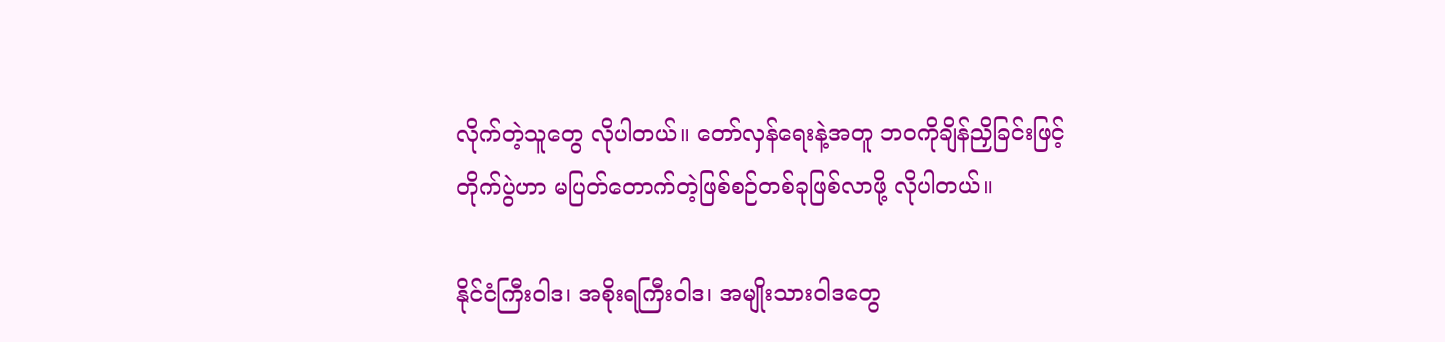လိုက်တဲ့သူတွေ လိုပါတယ်။ တော်လှန်ရေးနဲ့အတူ ဘဝကိုချိန်ညှိခြင်းဖြင့် တိုက်ပွဲဟာ မပြတ်တောက်တဲ့ဖြစ်စဉ်တစ်ခုဖြစ်လာဖို့ လိုပါတယ်။

နိုင်ငံကြီးဝါဒ၊ အစိုးရကြီးဝါဒ၊ အမျိုးသားဝါဒတွေ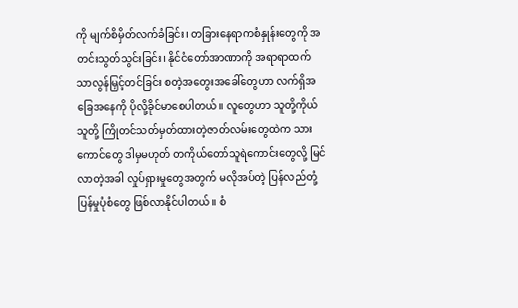ကို မျက်စိမှိတ်လက်ခံခြင်း၊ တခြားနေရာကစံနှုန်းတွေကို အတင်းသွတ်သွင်းခြင်း၊ နိုင်ငံတော်အာဏာကို အရာရာထက်သာလွန်မြှင့်တင်ခြင်း စတဲ့အတွေးအခေါ်တွေဟာ လက်ရှိအခြေအနေကို ပိုလို့ခိုင်မာစေပါတယ်။ လူတွေဟာ သူတို့ကိုယ်သူတို့ ကြိုတင်သတ်မှတ်ထားတဲ့ဇာတ်လမ်းတွေထဲက သားကောင်တွေ ဒါမှမဟုတ် တကိုယ်တော်သူရဲကောင်းတွေလို့ မြင်လာတဲ့အခါ လှုပ်ရှားမှုတွေအတွက် မလိုအပ်တဲ့ ပြန်လည်တုံ့ပြန်မှုပုံစံတွေ ဖြစ်လာနိုင်ပါတယ်။ စံ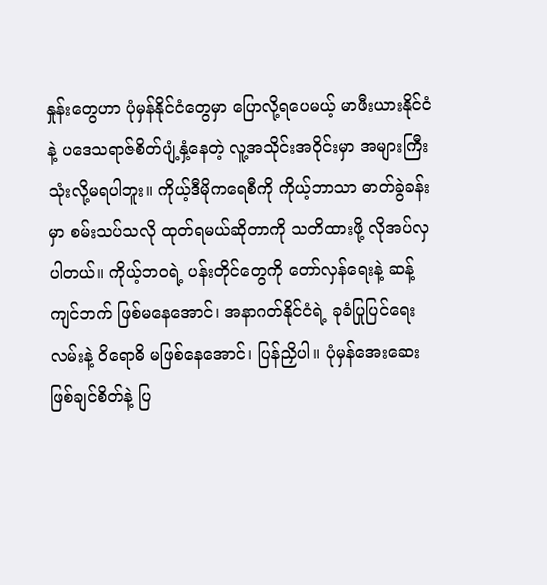နှုန်းတွေဟာ ပုံမှန်နိုင်ငံတွေမှာ ပြောလို့ရပေမယ့် မာဖီးယားနိုင်ငံနဲ့ ပဒေသရာဇ်စိတ်ပျံ့နှံ့နေတဲ့ လူ့အသိုင်းအဝိုင်းမှာ အများကြီးသုံးလို့မရပါဘူး။ ကိုယ့်ဒီမိုကရေစီကို ကိုယ့်ဘာသာ ဓာတ်ခွဲခန်းမှာ စမ်းသပ်သလို ထုတ်ရမယ်ဆိုတာကို သတိထားဖို့ လိုအပ်လှပါတယ်။ ကိုယ့်ဘဝရဲ့ ပန်းတိုင်တွေကို တော်လှန်ရေးနဲ့ ဆန့်ကျင်ဘက် ဖြစ်မနေအောင်၊ အနာဂတ်နိုင်ငံရဲ့ ခုခံပြုပြင်ရေးလမ်းနဲ့ ဝိရောဓိ မဖြစ်နေအောင်၊ ပြန်ညှိပါ။ ပုံမှန်အေးဆေး ဖြစ်ချင်စိတ်နဲ့ ပြ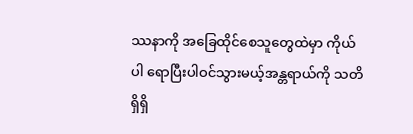ဿနာကို အခြေထိုင်စေသူတွေထဲမှာ ကိုယ်ပါ ရောပြီးပါဝင်သွားမယ့်အန္တရာယ်ကို သတိရှိရှိ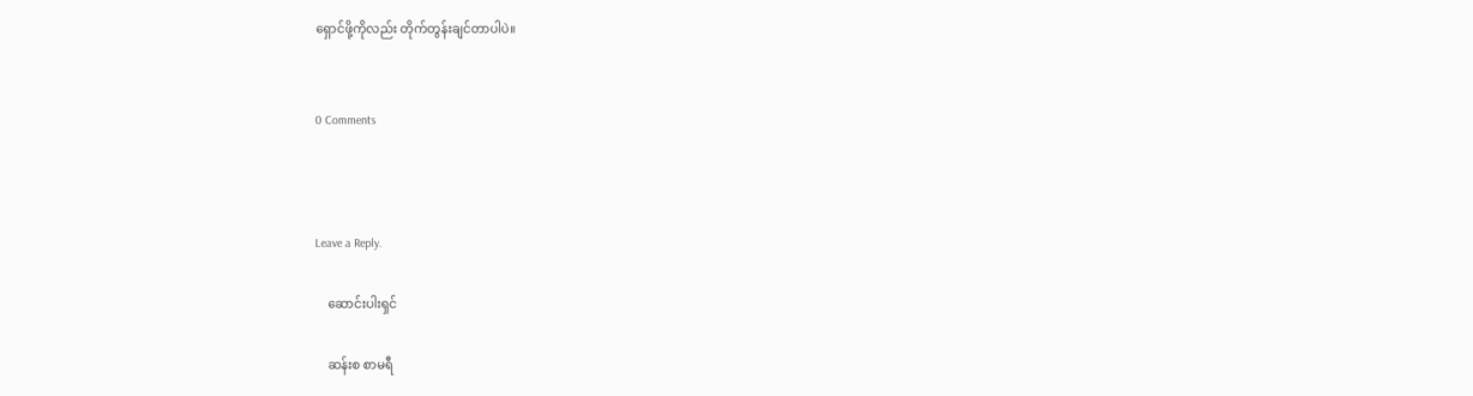ရှောင်ဖို့ကိုလည်း တိုက်တွန်းချင်တာပါပဲ။


0 Comments



Leave a Reply.

    ဆောင်းပါးရှင်

    ဆန်းစ စာမရီ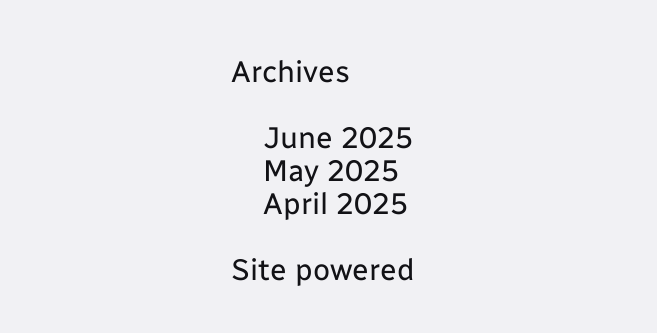Archives

    June 2025
    May 2025
    April 2025

Site powered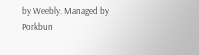by Weebly. Managed by Porkbun